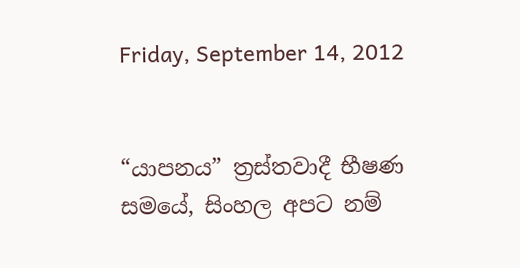Friday, September 14, 2012


“යාපනය” ත්‍රස්තවාදී භීෂණ සමයේ, සිංහල අපට නම්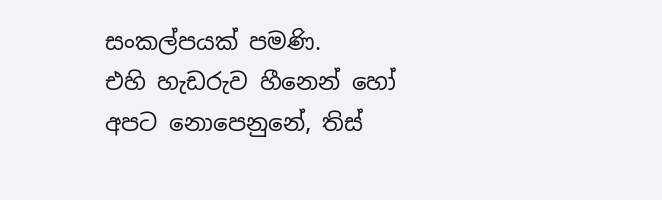සංකල්පයක් පමණි.
එහි හැඩරුව හීනෙන් හෝ අපට නොපෙනුනේ, තිස්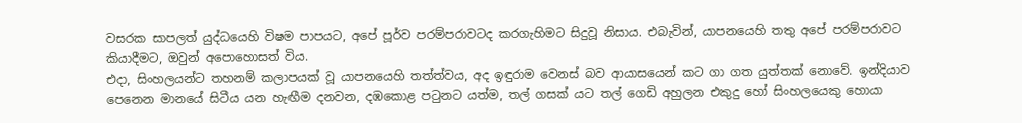වසරක සාපලත් යුද්ධයෙහි විෂම පාපයට, අපේ පූර්ව පරම්පරාවටද කරගැහිමට සිදුවූ නිසාය. එබැවින්, යාපනයෙහි තතු අපේ පරම්පරාවට කියාදීමට, ඔවුන් අපොහොසත් විය.
එදා, සිංහලයන්ට තහනම් කලාපයක් වූ යාපනයෙහි තත්ත්වය, අද ඉඳුරාම වෙනස් බව ආයාසයෙන් කට ගා ගත යුත්තක් නොවේ. ඉන්දියාව පෙනෙන මානයේ සිටීය යන හැඟීම දනවන, දඹකොළ පටුනට යත්ම, තල් ගසක් යට තල් ගෙඩි අහුලන එකුදු හෝ සිංහලයෙකු හොයා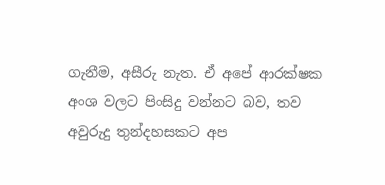ගැනීම, අසීරු නැත. ඒ අපේ ආරක්ෂක අංශ වලට පිංසිදු වන්නට බව, තව අවුරුදු තුන්දහසකට අප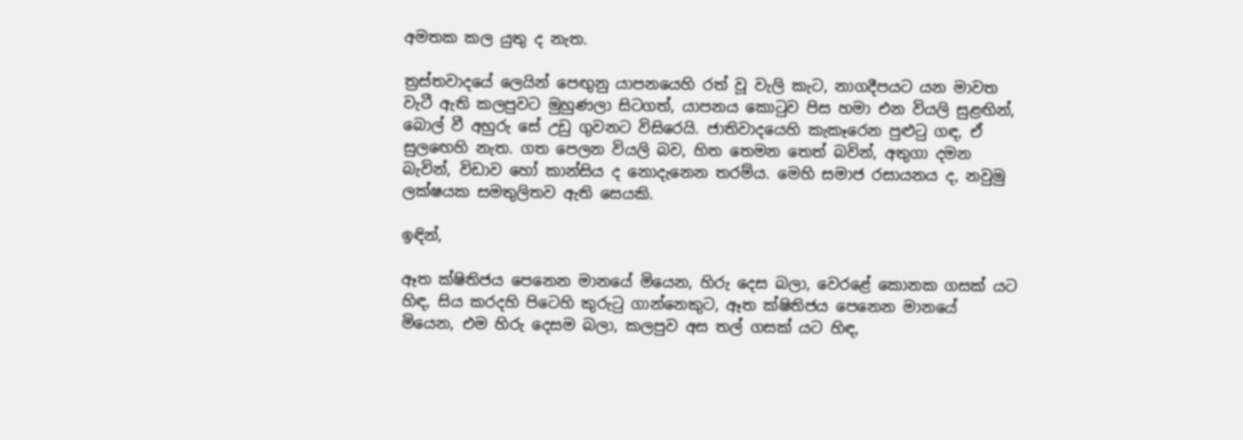අමතක කල යුතු ද නැත.

ත්‍රස්තවාදයේ ලෙයින් පෙඟුනු යාපනයෙහි රත් වූ වැලි කැට, නාගදීපයට යන මාවත වැටී ඇති කලපුවට මුහුණලා සිටගත්, යාපනය කොටුව පිස හමා එන වියලි සුළඟින්, බොල් වී අහුරු සේ උඩු ගුවනට විසිරෙයි. ජාතිවාදයෙහි කැකෑරෙන පුළුටු ගඳ, ඒ සුලඟෙහි නැත. ගත පෙලන වියලි බව, හිත තෙමන තෙත් බවින්, අතුගා දමන බැවින්, විඩාව හෝ කාන්සිය ද නොදැනෙන තරම්ය. මෙහි සමාජ රසායනය ද, නවුමු ලක්ෂයක සමතුලිතව ඇති සෙයකි.

ඉඳින්,

ඈත ක්ෂිතිජය පෙනෙන මානයේ මියෙන, හිරු දෙස බලා, වෙරළේ කොනක ගසක් යට හිඳ, සිය කරදහි පිටෙහි කුරුටු ගාන්නෙකුට, ඈත ක්ෂිතිජය පෙනෙන මානයේ මියෙන, එම හිරු දෙසම බලා, කලපුව අස තල් ගසක් යට හිඳ,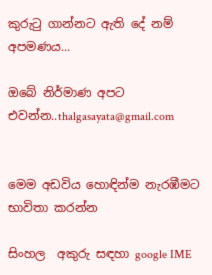කුරුටු ගාන්නට ඇති දේ නම් අපමණය...

ඔබේ නිර්මාණ අපට එවන්න..thalgasayata@gmail.com


මෙම අඩවිය හොඳින්ම නැරඹීමට භාවිතා කරන්න

සිංහල  අකුරු සඳහා google IME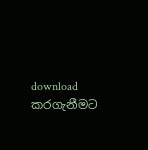download කරගැනීමට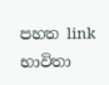පහත link භාවිතා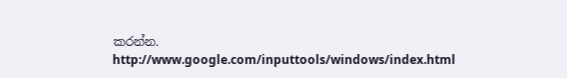කරන්න.
http://www.google.com/inputtools/windows/index.html